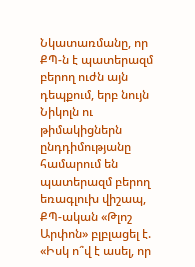Նկատառմանը, որ ՔՊ-ն է պատերազմ բերող ուժն այն դեպքում, երբ նույն Նիկոլն ու թիմակիցներն ընդդիմությանը համարում են պատերազմ բերող եռագլուխ վիշապ, ՔՊ-ական «Թլոշ Արփոն» բլբլացել է. «Իսկ ո՞վ է ասել, որ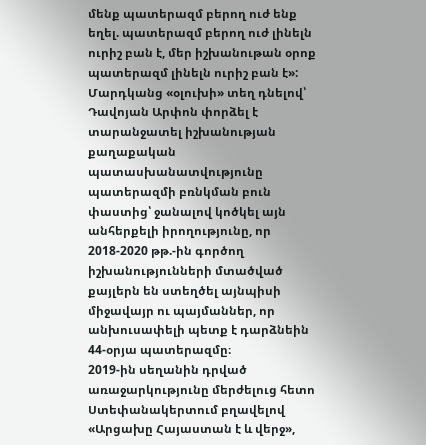մենք պատերազմ բերող ուժ ենք եղել. պատերազմ բերող ուժ լինելն ուրիշ բան է, մեր իշխանութան օրոք պատերազմ լինելն ուրիշ բան է»:
Մարդկանց «օլուխի» տեղ դնելով՝ Դավոյան Արփոն փորձել է տարանջատել իշխանության քաղաքական պատասխանատվությունը պատերազմի բռնկման բուն փաստից՝ ջանալով կոծկել այն անհերքելի իրողությունը, որ 2018-2020 թթ.-ին գործող իշխանությունների մտածված քայլերն են ստեղծել այնպիսի միջավայր ու պայմաններ, որ անխուսափելի պետք է դարձնեին 44-օրյա պատերազմը։
2019-ին սեղանին դրված առաջարկությունը մերժելուց հետո Ստեփանակերտում բղավելով «Արցախը Հայաստան է և վերջ»,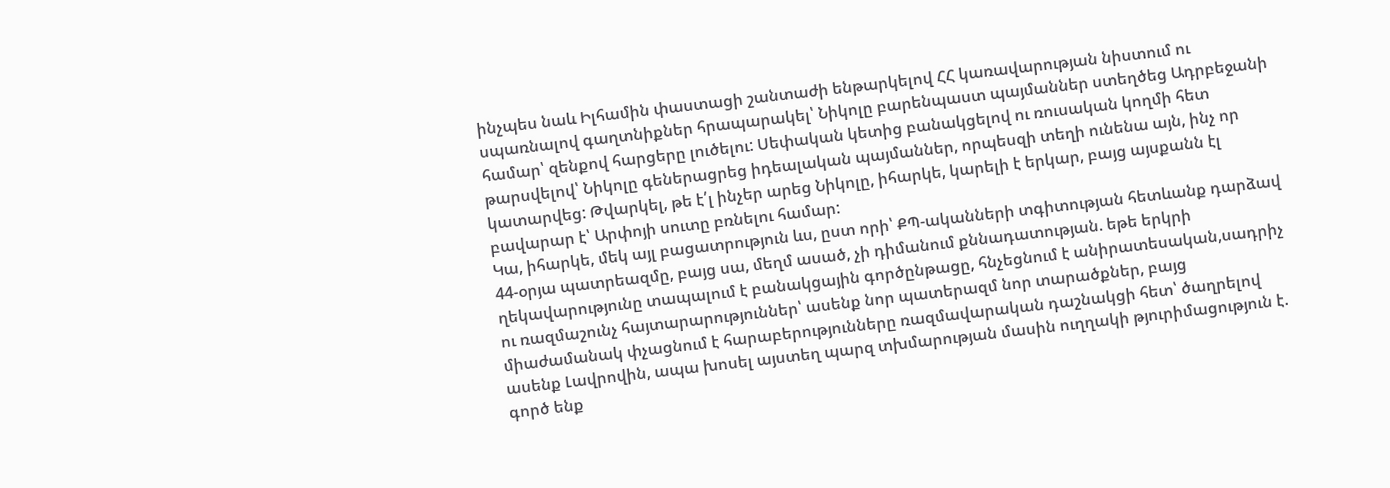ինչպես նաև Իլհամին փաստացի շանտաժի ենթարկելով ՀՀ կառավարության նիստում ու սպառնալով գաղտնիքներ հրապարակել՝ Նիկոլը բարենպաստ պայմաններ ստեղծեց Ադրբեջանի համար՝ զենքով հարցերը լուծելու: Սեփական կետից բանակցելով ու ռուսական կողմի հետ թարսվելով՝ Նիկոլը գեներացրեց իդեալական պայմաններ, որպեսզի տեղի ունենա այն, ինչ որ կատարվեց: Թվարկել, թե է՛լ ինչեր արեց Նիկոլը, իհարկե, կարելի է երկար, բայց այսքանն էլ բավարար է՝ Արփոյի սուտը բռնելու համար:
Կա, իհարկե, մեկ այլ բացատրություն ևս, ըստ որի՝ ՔՊ-ականների տգիտության հետևանք դարձավ 44-օրյա պատրեազմը, բայց սա, մեղմ ասած, չի դիմանում քննադատության. եթե երկրի ղեկավարությունը տապալում է բանակցային գործընթացը, հնչեցնում է անիրատեսական,սադրիչ ու ռազմաշունչ հայտարարություններ՝ ասենք նոր պատերազմ նոր տարածքներ, բայց միաժամանակ փչացնում է հարաբերությունները ռազմավարական դաշնակցի հետ՝ ծաղրելով ասենք Լավրովին, ապա խոսել այստեղ պարզ տխմարության մասին ուղղակի թյուրիմացություն է. գործ ենք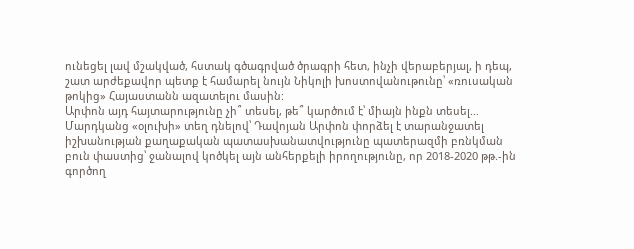ունեցել լավ մշակված, հստակ գծագրված ծրագրի հետ, ինչի վերաբերյալ, ի դեպ, շատ արժեքավոր պետք է համարել նույն Նիկոլի խոստովանութունը՝ «ռուսական թոկից» Հայաստանն ազատելու մասին:
Արփոն այդ հայտարությունը չի՞ տեսել, թե՞ կարծում է՝ միայն ինքն տեսել…
Մարդկանց «օլուխի» տեղ դնելով՝ Դավոյան Արփոն փորձել է տարանջատել իշխանության քաղաքական պատասխանատվությունը պատերազմի բռնկման բուն փաստից՝ ջանալով կոծկել այն անհերքելի իրողությունը, որ 2018-2020 թթ.-ին գործող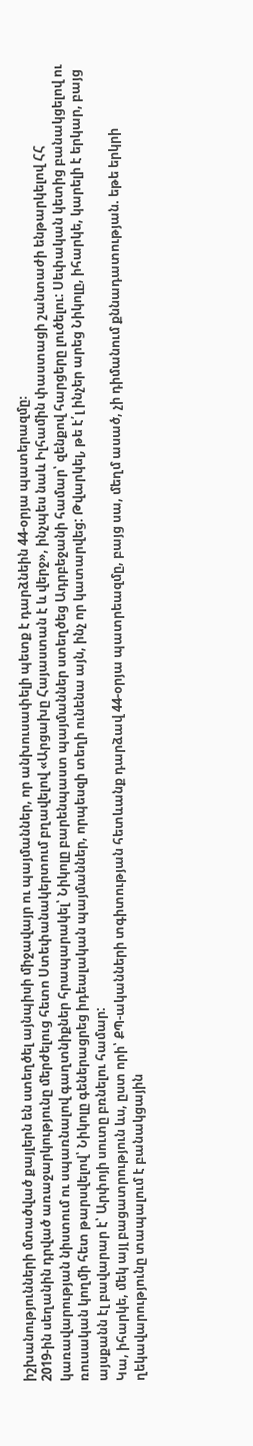իշխանությունների մտածված քայլերն են ստեղծել այնպիսի միջավայր ու պայմաններ, որ անխուսափելի պետք է դարձնեին 44-օրյա պատերազմը։
2019-ին սեղանին դրված առաջարկությունը մերժելուց հետո Ստեփանակերտում բղավելով «Արցախը Հայաստան է և վերջ», ինչպես նաև Իլհամին փաստացի շանտաժի ենթարկելով ՀՀ կառավարության նիստում ու սպառնալով գաղտնիքներ հրապարակել՝ Նիկոլը բարենպաստ պայմաններ ստեղծեց Ադրբեջանի համար՝ զենքով հարցերը լուծելու: Սեփական կետից բանակցելով ու ռուսական կողմի հետ թարսվելով՝ Նիկոլը գեներացրեց իդեալական պայմաններ, որպեսզի տեղի ունենա այն, ինչ որ կատարվեց: Թվարկել, թե է՛լ ինչեր արեց Նիկոլը, իհարկե, կարելի է երկար, բայց այսքանն էլ բավարար է՝ Արփոյի սուտը բռնելու համար:
Կա, իհարկե, մեկ այլ բացատրություն ևս, ըստ որի՝ ՔՊ-ականների տգիտության հետևանք դարձավ 44-օրյա պատրեազմը, բայց սա, մեղմ ասած, չի դիմանում քննադատության. եթե երկրի ղեկավարությունը տապալում է բանակցային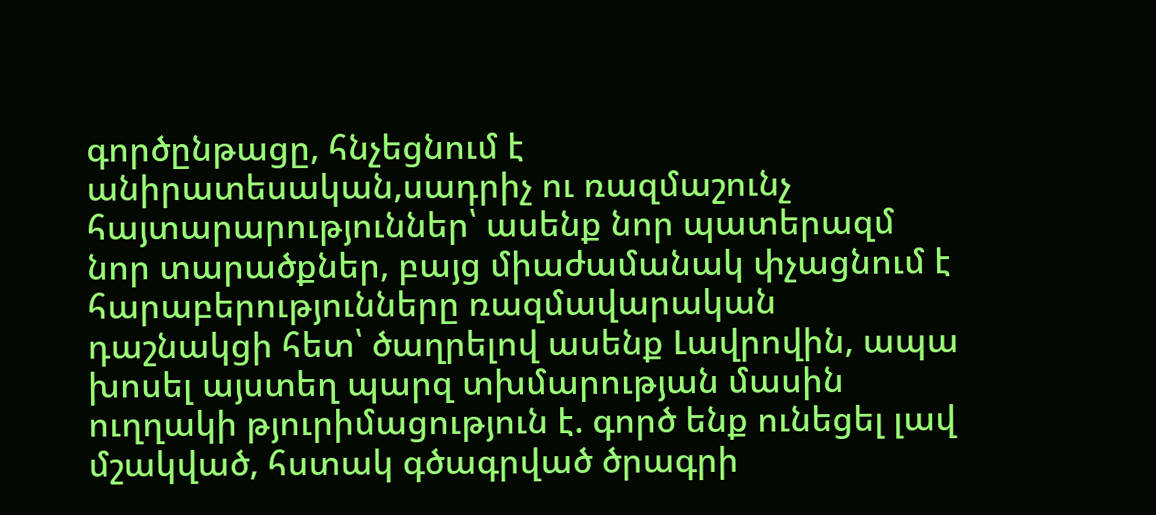գործընթացը, հնչեցնում է անիրատեսական,սադրիչ ու ռազմաշունչ հայտարարություններ՝ ասենք նոր պատերազմ նոր տարածքներ, բայց միաժամանակ փչացնում է հարաբերությունները ռազմավարական դաշնակցի հետ՝ ծաղրելով ասենք Լավրովին, ապա խոսել այստեղ պարզ տխմարության մասին ուղղակի թյուրիմացություն է. գործ ենք ունեցել լավ մշակված, հստակ գծագրված ծրագրի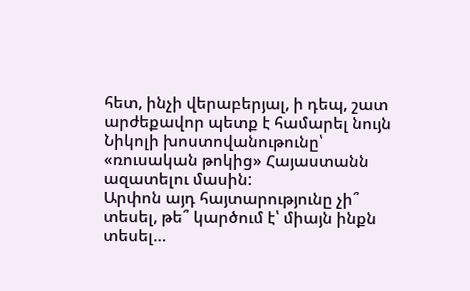հետ, ինչի վերաբերյալ, ի դեպ, շատ արժեքավոր պետք է համարել նույն Նիկոլի խոստովանութունը՝ «ռուսական թոկից» Հայաստանն ազատելու մասին:
Արփոն այդ հայտարությունը չի՞ տեսել, թե՞ կարծում է՝ միայն ինքն տեսել…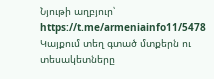Նյութի աղբյուր՝ https://t.me/armeniainfo11/5478
Կայքում տեղ գտած մտքերն ու տեսակետները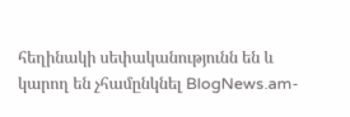հեղինակի սեփականությունն են և կարող են չհամընկնել BlogNews.am-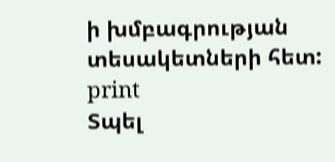ի խմբագրության տեսակետների հետ:
print
Տպել